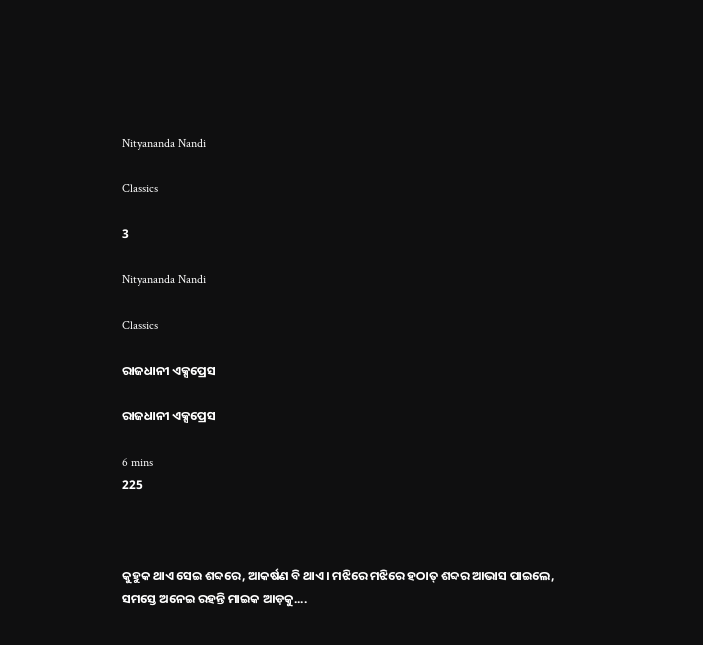Nityananda Nandi

Classics

3

Nityananda Nandi

Classics

ରାଜଧାନୀ ଏକ୍ସପ୍ରେସ

ରାଜଧାନୀ ଏକ୍ସପ୍ରେସ

6 mins
225



କୁହୁକ ଥାଏ ସେଇ ଶବ୍ଦରେ, ଆକର୍ଷଣ ବି ଥାଏ। ମଝିରେ ମଝିରେ ହଠାତ୍ ଶବ୍ଦର ଆଭାସ ପାଇଲେ, ସମସ୍ତେ ଅନେଇ ରହନ୍ତି ମାଇକ ଆଡ଼କୁ....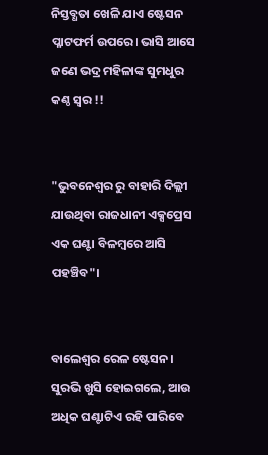ନିସ୍ତବ୍ଧତା ଖେଳି ଯାଏ ଷ୍ଟେସନ ପ୍ଳାଟଫର୍ମ ଉପରେ। ଭାସି ଆସେ ଜଣେ ଭଦ୍ର ମହିଳାଙ୍କ ସୁମଧୁର କଣ୍ଠ ସ୍ୱର !!


"ଭୁବନେଶ୍ୱର ରୁ ବାହାରି ଦିଲ୍ଲୀ ଯାଉଥିବା ରାଜଧାନୀ ଏକ୍ସପ୍ରେସ ଏକ ଘଣ୍ଟା ବିଳମ୍ବରେ ଆସି ପହଞ୍ଚିବ"।


ବାଲେଶ୍ଵର ରେଳ ଷ୍ଟେସନ। ସୁରଭି ଖୁସି ହୋଇଗଲେ, ଆଉ ଅଧିକ ଘଣ୍ଟାଟିଏ ରହି ପାରିବେ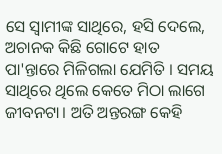ସେ ସ୍ଵାମୀଙ୍କ ସାଥିରେ, ହସି ଦେଲେ, ଅଚାନକ କିଛି ଗୋଟେ ହାତ ପା'ନ୍ତାରେ ମିଳିଗଲା ଯେମିତି । ସମୟ ସାଥିରେ ଥିଲେ କେତେ ମିଠା ଲାଗେ ଜୀବନଟା। ଅତି ଅନ୍ତରଙ୍ଗ କେହି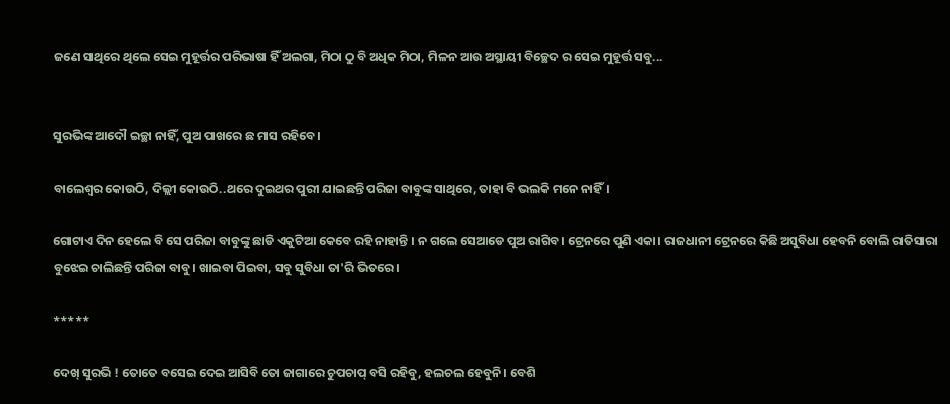ଜଣେ ସାଥିରେ ଥିଲେ ସେଇ ମୁହୂର୍ତ୍ତର ପରିଭାଷା ହିଁ ଅଲଗା, ମିଠା ଠୁ ବି ଅଧିକ ମିଠା, ମିଳନ ଆଉ ଅସ୍ଥାୟୀ ବିଚ୍ଛେଦ ର ସେଇ ମୁହୂର୍ତ୍ତ ସବୁ...


ସୁରଭିଙ୍କ ଆଦୌ ଇଚ୍ଛା ନାହିଁ, ପୁଅ ପାଖରେ ଛ ମାସ ରହିବେ।

ବାଲେଶ୍ଵର କୋଉଠି, ଦିଲ୍ଲୀ କୋଉଠି..ଥରେ ଦୁଇଥର ପୁରୀ ଯାଇଛନ୍ତି ପରିଜା ବାବୁଙ୍କ ସାଥିରେ, ତାହା ବି ଭଲକି ମନେ ନାହିଁ।

ଗୋଟାଏ ଦିନ ହେଲେ ବି ସେ ପରିଜା ବାବୁଙ୍କୁ ଛାଡି ଏକୁଟିଆ କେବେ ରହି ନାହାନ୍ତି । ନ ଗଲେ ସେଆଡେ ପୁଅ ରାଗିବ। ଟ୍ରେନରେ ପୁଣି ଏକା। ରାଜଧାନୀ ଟ୍ରେନରେ କିଛି ଅସୁବିଧା ହେବନି ବୋଲି ରାତିସାରା ବୁଝେଇ ଚାଲିଛନ୍ତି ପରିଜା ବାବୁ। ଖାଇବା ପିଇବା, ସବୁ ସୁବିଧା ତା'ରି ଭିତରେ।

*****

ଦେଖ୍ ସୁରଭି ! ତୋତେ ବସେଇ ଦେଇ ଆସିବି ତୋ ଜାଗାରେ ଚୁପଚାପ୍ ବସି ରହିବୁ, ହଲଚଲ ହେବୁନି। ବେଶି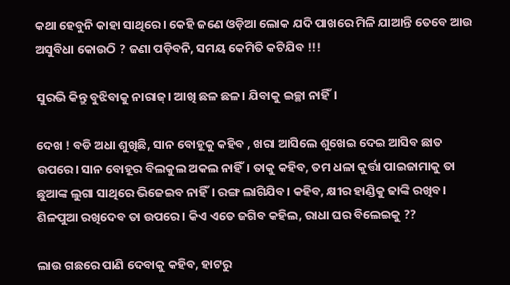କଥା ହେବୁନି କାହା ସାଥିରେ। କେହି ଜଣେ ଓଡ଼ିଆ ଲୋକ ଯଦି ପାଖରେ ମିଳି ଯାଆନ୍ତି ତେବେ ଆଉ ଅସୁବିଧା କୋଉଠି ? ଜଣା ପଡ଼ିବନି, ସମୟ କେମିତି କଟିଯିବ !!!

ସୁରଭି କିନ୍ତୁ ବୁଝିବାକୁ ନାରାଜ୍। ଆଖି ଛଳ ଛଳ। ଯିବାକୁ ଇଚ୍ଛା ନାହିଁ।

ଦେଖ ! ବଡି ଅଧା ଶୁଖିଛି, ସାନ ବୋହୂକୁ କହିବ , ଖରା ଆସିଲେ ଶୁଖେଇ ଦେଇ ଆସିବ ଛାତ ଉପରେ। ସାନ ବୋହୂର ବିଲକୁଲ ଅକଲ ନାହିଁ। ତାକୁ କହିବ, ତମ ଧଳା କୁର୍ତ୍ତା ପାଇଜାମାକୁ ତା ଛୁଆଙ୍କ ଲୁଗା ସାଥିରେ ଭିଜେଇବ ନାହିଁ। ରଙ୍ଗ ଲାଗିଯିବ। କହିବ, କ୍ଷୀର ହାଣ୍ଡିକୁ ଢାଙ୍କି ରଖିବ। ଶିଳପୁଆ ରଖିଦେବ ତା ଉପରେ। କିଏ ଏତେ ଜଗିବ କହିଲ, ରାଧା ଘର ବିଲେଇକୁ ??

ଲାଉ ଗଛରେ ପାଣି ଦେବାକୁ କହିବ, ହାଟରୁ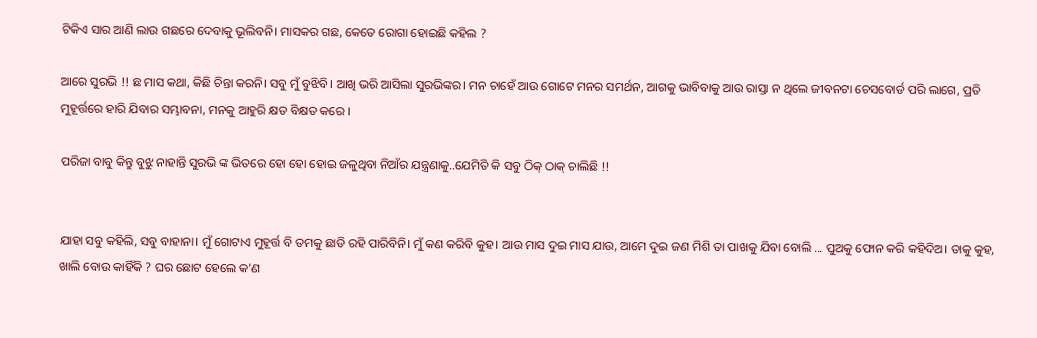ଟିକିଏ ସାର ଆଣି ଲାଉ ଗଛରେ ଦେବାକୁ ଭୂଲିବନି। ମାସକର ଗଛ, କେତେ ରୋଗା ହୋଇଛି କହିଲ ?

ଆରେ ସୁରଭି !! ଛ ମାସ କଥା, କିଛି ଚିନ୍ତା କରନି। ସବୁ ମୁଁ ବୁଝିବି। ଆଖି ଭରି ଆସିଲା ସୁରଭିଙ୍କର। ମନ ଚାହେଁ ଆଉ ଗୋଟେ ମନର ସମର୍ଥନ, ଆଗକୁ ଭାବିବାକୁ ଆଉ ରାସ୍ତା ନ ଥିଲେ ଜୀବନଟା ଚେସବୋର୍ଡ ପରି ଲାଗେ, ପ୍ରତି ମୁହୂର୍ତ୍ତରେ ହାରି ଯିବାର ସମ୍ଭାବନା, ମନକୁ ଆହୁରି କ୍ଷତ ବିକ୍ଷତ କରେ ।

ପରିଜା ବାବୁ କିନ୍ତୁ ବୁଝୁ ନାହାନ୍ତି ସୁରଭି ଙ୍କ ଭିତରେ ହୋ ହୋ ହୋଇ ଜଳୁଥିବା ନିଆଁର ଯନ୍ତ୍ରଣାକୁ..ଯେମିତି କି ସବୁ ଠିକ୍ ଠାକ୍ ଚାଲିଛି !!


ଯାହା ସବୁ କହିଲି, ସବୁ ବାହାନା। ମୁଁ ଗୋଟାଏ ମୁହୂର୍ତ୍ତ ବି ତମକୁ ଛାଡି ରହି ପାରିବିନି। ମୁଁ କଣ କରିବି କୁହ। ଆଉ ମାସ ଦୁଇ ମାସ ଯାଉ, ଆମେ ଦୁଇ ଜଣ ମିଶି ତା ପାଖକୁ ଯିବା ବୋଲି ... ପୁଅକୁ ଫୋନ କରି କହିଦିଅ। ତାକୁ କୁହ, ଖାଲି ବୋଉ କାହିଁକି ? ଘର ଛୋଟ ହେଲେ କ'ଣ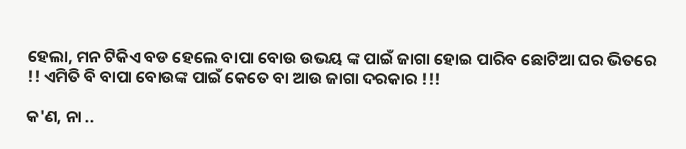ହେଲା, ମନ ଟିକିଏ ବଡ ହେଲେ ବାପା ବୋଉ ଉଭୟ ଙ୍କ ପାଇଁ ଜାଗା ହୋଇ ପାରିବ ଛୋଟିଆ ଘର ଭିତରେ !! ଏମିତି ବି ବାପା ବୋଉଙ୍କ ପାଇଁ କେତେ ବା ଆଉ ଜାଗା ଦରକାର !!!

କ'ଣ, ନା ..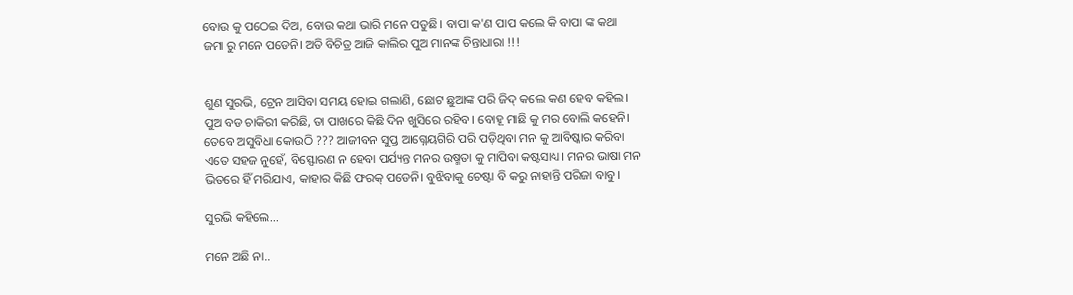ବୋଉ କୁ ପଠେଇ ଦିଅ, ବୋଉ କଥା ଭାରି ମନେ ପଡୁଛି। ବାପା କ'ଣ ପାପ କଲେ କି ବାପା ଙ୍କ କଥା ଜମା ରୁ ମନେ ପଡେନି। ଅତି ବିଚିତ୍ର ଆଜି କାଲିର ପୁଅ ମାନଙ୍କ ଚିନ୍ତାଧାରା !!!


ଶୁଣ ସୁରଭି, ଟ୍ରେନ ଆସିବା ସମୟ ହୋଇ ଗଲାଣି, ଛୋଟ ଛୁଆଙ୍କ ପରି ଜିଦ୍ କଲେ କଣ ହେବ କହିଲ। ପୁଅ ବଡ ଚାକିରୀ କରିଛି, ତା ପାଖରେ କିଛି ଦିନ ଖୁସିରେ ରହିବ। ବୋହୂ ମାଛି କୁ ମର ବୋଲି କହେନି। ତେବେ ଅସୁବିଧା କୋଉଠି ??? ଆଜୀବନ ସୁପ୍ତ ଆଗ୍ନେୟଗିରି ପରି ପଡ଼ିଥିବା ମନ କୁ ଆବିଷ୍କାର କରିବା ଏତେ ସହଜ ନୁହେଁ, ବିସ୍ଫୋରଣ ନ ହେବା ପର୍ଯ୍ୟନ୍ତ ମନର ଉଷ୍ମତା କୁ ମାପିବା କଷ୍ଟସାଧ୍ୟ। ମନର ଭାଷା ମନ ଭିତରେ ହିଁ ମରିଯାଏ, କାହାର କିଛି ଫରକ୍ ପଡେନି। ବୁଝିବାକୁ ଚେଷ୍ଟା ବି କରୁ ନାହାନ୍ତି ପରିଜା ବାବୁ।

ସୁରଭି କହିଲେ...

ମନେ ଅଛି ନା..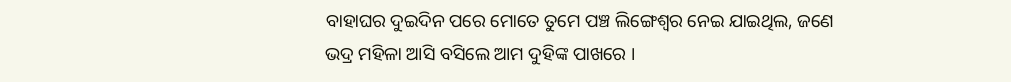ବାହାଘର ଦୁଇଦିନ ପରେ ମୋତେ ତୁମେ ପଞ୍ଚ ଲିଙ୍ଗେଶ୍ୱର ନେଇ ଯାଇଥିଲ, ଜଣେ ଭଦ୍ର ମହିଳା ଆସି ବସିଲେ ଆମ ଦୁହିଙ୍କ ପାଖରେ ।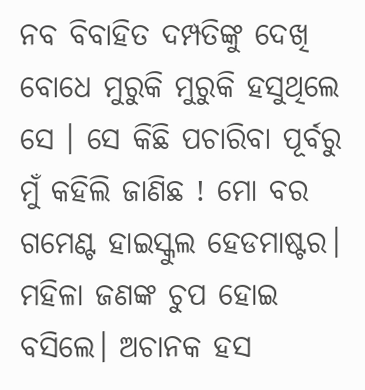ନବ ବିବାହିତ ଦମ୍ପତିଙ୍କୁ ଦେଖି ବୋଧେ ମୁରୁକି ମୁରୁକି ହସୁଥିଲେ ସେ । ସେ କିଛି ପଚାରିବା ପୂର୍ବରୁ ମୁଁ କହିଲି ଜାଣିଛ ! ମୋ ବର ଗମେଣ୍ଟ ହାଇସ୍କୁଲ ହେଡମାଷ୍ଟର। ମହିଳା ଜଣଙ୍କ ଚୁପ ହୋଇ ବସିଲେ। ଅଚାନକ ହସ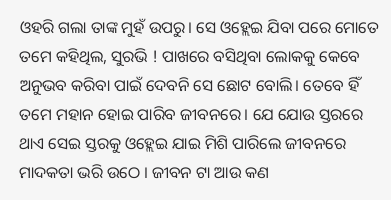ଓହରି ଗଲା ତାଙ୍କ ମୁହଁ ଉପରୁ। ସେ ଓହ୍ଲେଇ ଯିବା ପରେ ମୋତେ ତମେ କହିଥିଲ, ସୁରଭି ! ପାଖରେ ବସିଥିବା ଲୋକକୁ କେବେ ଅନୁଭବ କରିବା ପାଇଁ ଦେବନି ସେ ଛୋଟ ବୋଲି। ତେବେ ହିଁ ତମେ ମହାନ ହୋଇ ପାରିବ ଜୀବନରେ। ଯେ ଯୋଉ ସ୍ତରରେ ଥାଏ ସେଇ ସ୍ତରକୁ ଓହ୍ଲେଇ ଯାଇ ମିଶି ପାରିଲେ ଜୀବନରେ ମାଦକତା ଭରି ଉଠେ । ଜୀବନ ଟା ଆଉ କଣ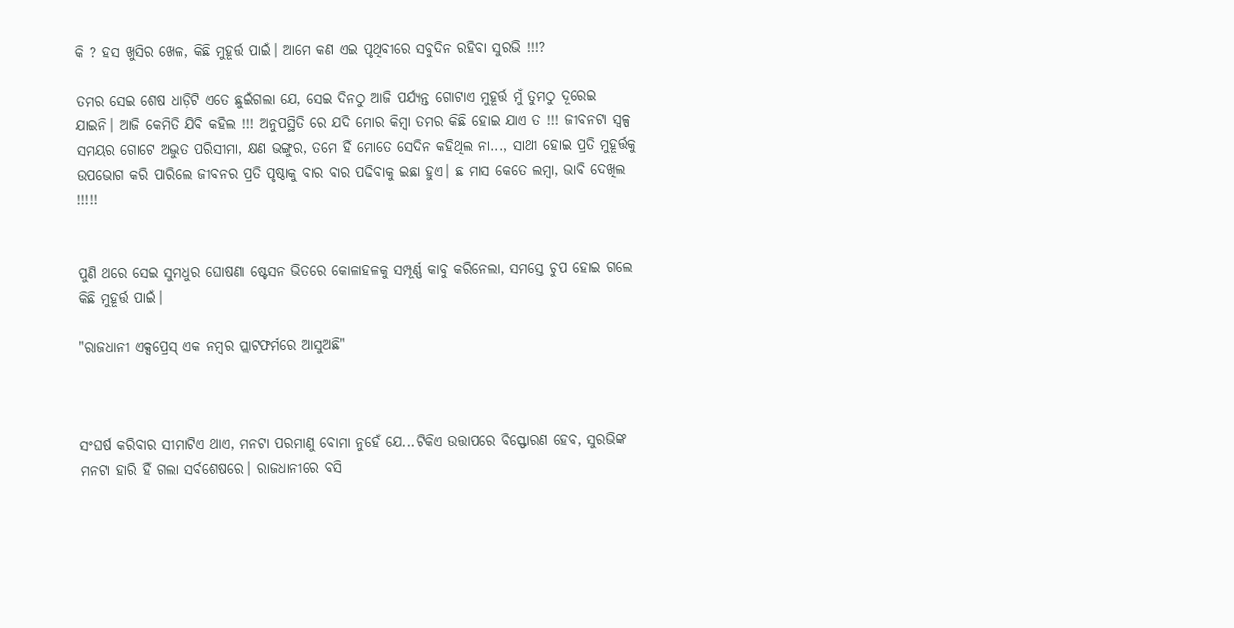କି ? ହସ ଖୁସିର ଖେଳ, କିଛି ମୁହୂର୍ତ୍ତ ପାଇଁ। ଆମେ କଣ ଏଇ ପୃଥିବୀରେ ସବୁଦିନ ରହିବା ସୁରଭି !!!?

ତମର ସେଇ ଶେଷ ଧାଡ଼ିଟି ଏତେ ଛୁଇଁଗଲା ଯେ, ସେଇ ଦିନଠୁ ଆଜି ପର୍ଯ୍ୟନ୍ତ ଗୋଟାଏ ମୁହୂର୍ତ୍ତ ମୁଁ ତୁମଠୁ ଦୂରେଇ ଯାଇନି। ଆଜି କେମିତି ଯିବି କହିଲ !!! ଅନୁପସ୍ଥିତି ରେ ଯଦି ମୋର କିମ୍ବା ତମର କିଛି ହୋଇ ଯାଏ ତ !!! ଜୀବନଟା ସ୍ୱଳ୍ପ ସମୟର ଗୋଟେ ଅଦ୍ଭୁତ ପରିସୀମା, କ୍ଷଣ ଭଙ୍ଗୁର, ତମେ ହିଁ ମୋତେ ସେଦିନ କହିଥିଲ ନା..., ସାଥୀ ହୋଇ ପ୍ରତି ମୁହୂର୍ତ୍ତକୁ ଉପଭୋଗ କରି ପାରିଲେ ଜୀବନର ପ୍ରତି ପୃଷ୍ଠାକୁ ବାର ବାର ପଢିବାକୁ ଇଛା ହୁଏ। ଛ ମାସ କେତେ ଲମ୍ବା, ଭାବି ଦେଖିଲ !!!!!


ପୁଣି ଥରେ ସେଇ ସୁମଧୁର ଘୋଷଣା ଷ୍ଟେସନ ଭିତରେ କୋଳାହଳକୁ ସମ୍ପୂର୍ଣ୍ଣ କାବୁ କରିନେଲା, ସମସ୍ତେ ଚୁପ ହୋଇ ଗଲେ କିଛି ମୁହୂର୍ତ୍ତ ପାଇଁ।

"ରାଜଧାନୀ ଏକ୍ସପ୍ରେସ୍ ଏକ ନମ୍ବର ପ୍ଲାଟଫର୍ମରେ ଆସୁଅଛି"



ସଂଘର୍ଷ କରିବାର ସୀମାଟିଏ ଥାଏ, ମନଟା ପରମାଣୁ ବୋମା ନୁହେଁ ଯେ...ଟିକିଏ ଉତ୍ତାପରେ ବିସ୍ଫୋରଣ ହେବ, ସୁରଭିଙ୍କ ମନଟା ହାରି ହିଁ ଗଲା ସର୍ବଶେଷରେ। ରାଜଧାନୀରେ ବସି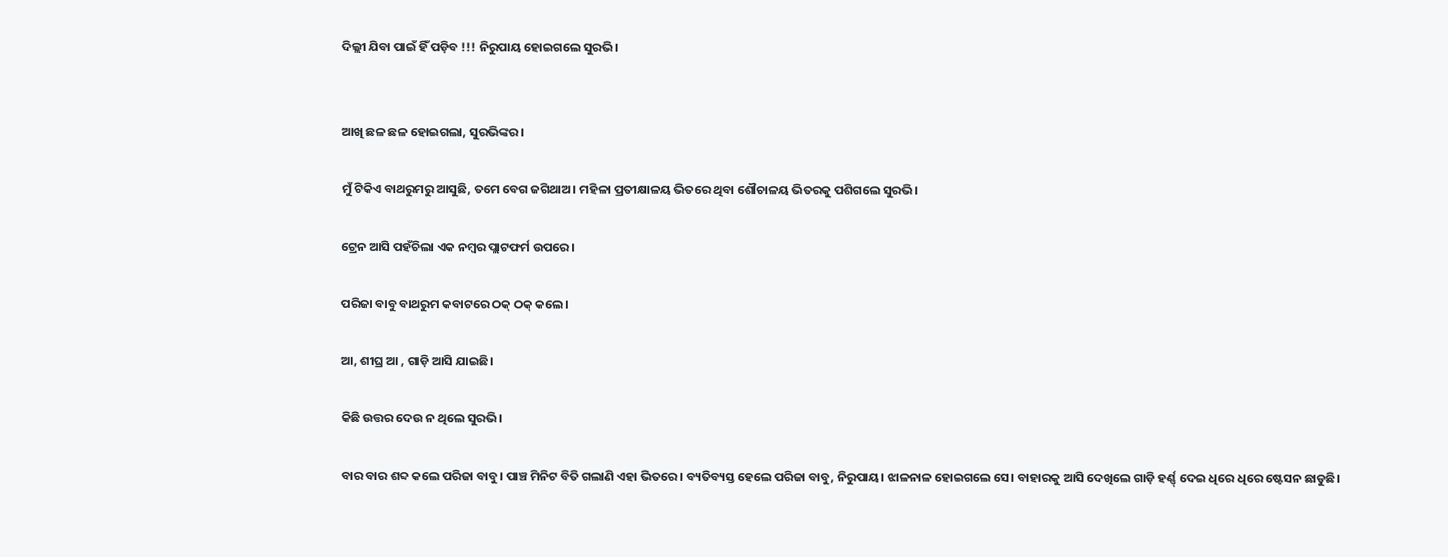ଦିଲ୍ଲୀ ଯିବା ପାଇଁ ହିଁ ପଡ଼ିବ !!! ନିରୁପାୟ ହୋଇଗଲେ ସୁରଭି।


ଆଖି ଛଳ ଛଳ ହୋଇଗଲା, ସୁରଭିଙ୍କର।

ମୁଁ ଟିକିଏ ବାଥରୁମରୁ ଆସୁଛି, ତମେ ବେଗ ଜଗିଥାଅ। ମହିଳା ପ୍ରତୀକ୍ଷାଳୟ ଭିତରେ ଥିବା ଶୌଚାଳୟ ଭିତରକୁ ପଶିଗଲେ ସୁରଭି।

ଟ୍ରେନ ଆସି ପହଁଚିଲା ଏକ ନମ୍ବର ପ୍ଲାଟଫର୍ମ ଉପରେ।

ପରିଜା ବାବୁ ବାଥରୁମ କବାଟରେ ଠକ୍ ଠକ୍ କଲେ।

ଆ, ଶୀଘ୍ର ଆ , ଗାଡ଼ି ଆସି ଯାଇଛି।

କିଛି ଉତ୍ତର ଦେଉ ନ ଥିଲେ ସୁରଭି।

ବାର ବାର ଶବ୍ଦ କଲେ ପରିଜା ବାବୁ। ପାଞ୍ଚ ମିନିଟ ବିତି ଗଲାଣି ଏହା ଭିତରେ। ବ୍ୟତିବ୍ୟସ୍ତ ହେଲେ ପରିଜା ବାବୁ, ନିରୁପାୟ। ଝାଳନାଳ ହୋଇଗଲେ ସେ। ବାହାରକୁ ଆସି ଦେଖିଲେ ଗାଡ଼ି ହର୍ଣ୍ଣ୍ ଦେଇ ଧିରେ ଧିରେ ଷ୍ଟେସନ ଛାଡୁଛି।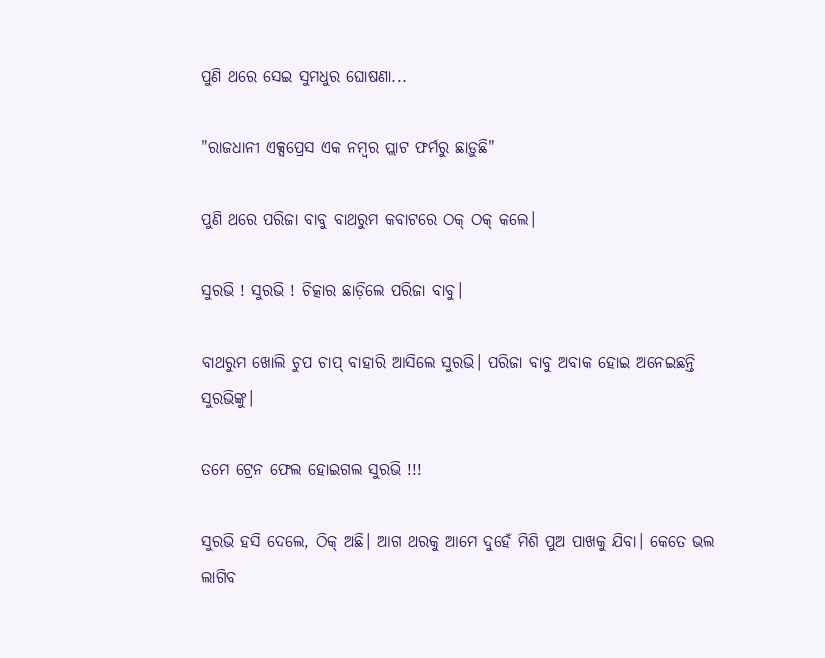ପୁଣି ଥରେ ସେଇ ସୁମଧୁର ଘୋଷଣା...

"ରାଜଧାନୀ ଏକ୍ସପ୍ରେସ ଏକ ନମ୍ବର ପ୍ଲାଟ ଫର୍ମରୁ ଛାଡ଼ୁଛି"

ପୁଣି ଥରେ ପରିଜା ବାବୁ ବାଥରୁମ କବାଟରେ ଠକ୍ ଠକ୍ କଲେ।

ସୁରଭି ! ସୁରଭି ! ଚିତ୍କାର ଛାଡ଼ିଲେ ପରିଜା ବାବୁ।

ବାଥରୁମ ଖୋଲି ଚୁପ ଚାପ୍ ବାହାରି ଆସିଲେ ସୁରଭି। ପରିଜା ବାବୁ ଅବାକ ହୋଇ ଅନେଇଛନ୍ତି ସୁରଭିଙ୍କୁ।

ତମେ ଟ୍ରେନ ଫେଲ ହୋଇଗଲ ସୁରଭି !!!

ସୁରଭି ହସି ଦେଲେ, ଠିକ୍ ଅଛି। ଆଗ ଥରକୁ ଆମେ ଦୁହେଁ ମିଶି ପୁଅ ପାଖକୁ ଯିବା। କେତେ ଭଲ ଲାଗିବ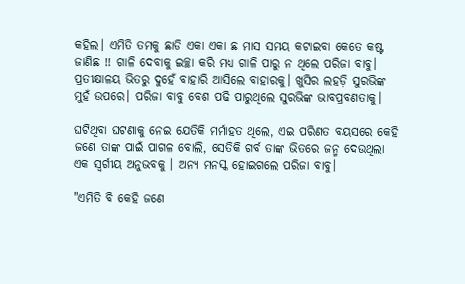କହିଲ। ଏମିତି ତମକୁ ଛାଡି ଏକା ଏକା ଛ ମାସ ସମୟ କଟାଇବା କେତେ କଷ୍ଟ ଜାଣିଛ !! ଗାଳି ଦେବାକୁ ଇଚ୍ଛା କରି ମଧ୍ୟ ଗାଳି ପାରୁ ନ ଥିଲେ ପରିଜା ବାବୁ। ପ୍ରତୀକ୍ଷାଳୟ ଭିତରୁ ଦୁହେଁ ବାହାରି ଆସିଲେ ବାହାରକୁ। ଖୁସିର ଲହଡ଼ି ସୁରଭିଙ୍କ ମୁହଁ ଉପରେ। ପରିଜା ବାବୁ ବେଶ ପଢି ପାରୁଥିଲେ ସୁରଭିଙ୍କ ଭାବପ୍ରବଣତାକୁ।

ଘଟିଥିବା ଘଟଣାକୁ ନେଇ ଯେତିକି ମର୍ମାହତ ଥିଲେ, ଏଇ ପରିଣତ ବୟସରେ କେହି ଜଣେ ତାଙ୍କ ପାଇଁ ପାଗଳ ବୋଲି, ସେତିକି ଗର୍ବ ତାଙ୍କ ଭିତରେ ଜନ୍ମ ଦେଉଥିଲା ଏକ ସ୍ୱର୍ଗୀୟ ଅନୁଭବକୁ । ଅନ୍ୟ ମନସ୍କ ହୋଇଗଲେ ପରିଜା ବାବୁ।

"ଏମିତି ବି କେହି ଜଣେ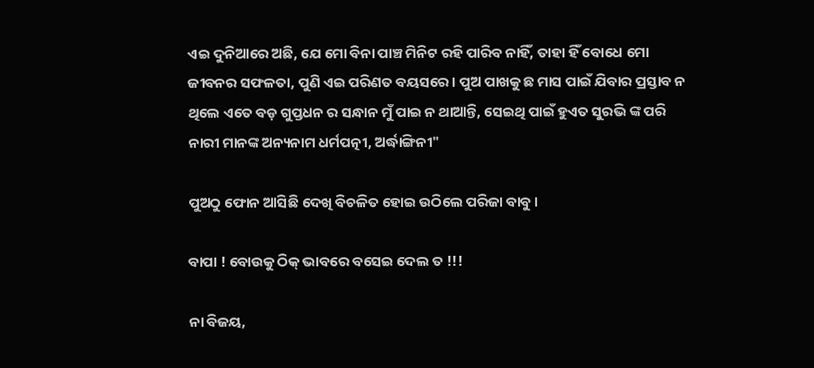ଏଇ ଦୁନିଆରେ ଅଛି, ଯେ ମୋ ବିନା ପାଞ୍ଚ ମିନିଟ ରହି ପାରିବ ନାହିଁ, ତାହା ହିଁ ବୋଧେ ମୋ ଜୀବନର ସଫଳତା, ପୁଣି ଏଇ ପରିଣତ ବୟସରେ। ପୁଅ ପାଖକୁ ଛ ମାସ ପାଇଁ ଯିବାର ପ୍ରସ୍ତାବ ନ ଥିଲେ ଏତେ ବଡ଼ ଗୁପ୍ତଧନ ର ସନ୍ଧାନ ମୁଁ ପାଇ ନ ଥାଆନ୍ତି, ସେଇଥି ପାଇଁ ହୁଏତ ସୁରଭି ଙ୍କ ପରି ନାରୀ ମାନଙ୍କ ଅନ୍ୟନାମ ଧର୍ମପତ୍ନୀ, ଅର୍ଦ୍ଧାଙ୍ଗିନୀ"

ପୁଅଠୁ ଫୋନ ଆସିଛି ଦେଖି ବିଚଳିତ ହୋଇ ଉଠିଲେ ପରିଜା ବାବୁ।

ବାପା ! ବୋଉକୁ ଠିକ୍ ଭାବରେ ବସେଇ ଦେଲ ତ !!!

ନା ବିଜୟ,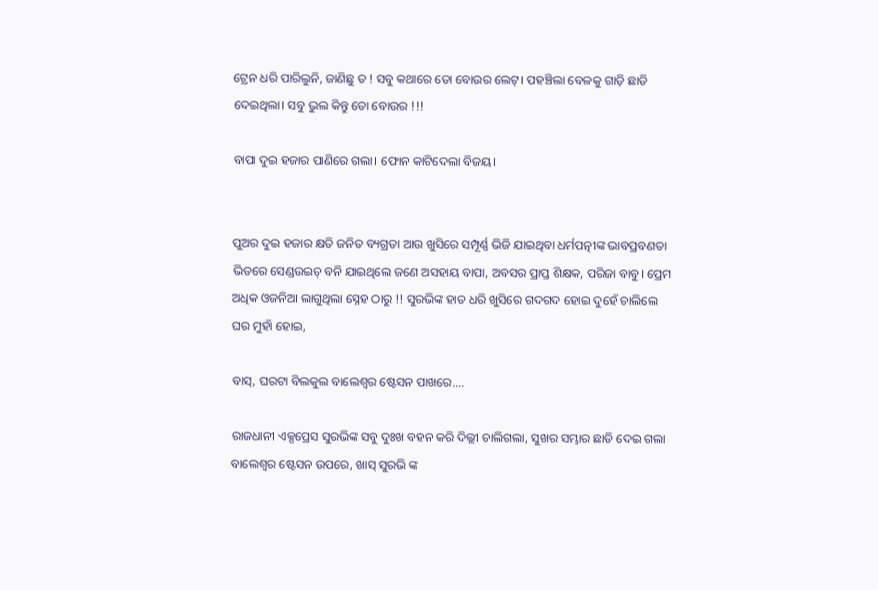ଟ୍ରେନ ଧରି ପାରିଲୁନି, ଜାଣିଛୁ ତ ! ସବୁ କଥାରେ ତୋ ବୋଉର ଲେଟ୍। ପହଞ୍ଚିଲା ବେଳକୁ ଗାଡ଼ି ଛାଡି ଦେଇଥିଲା। ସବୁ ଭୁଲ କିନ୍ତୁ ତୋ ବୋଉର !!!

ବାପା ଦୁଇ ହଜାର ପାଣିରେ ଗଲା। ଫୋନ କାଟିଦେଲା ବିଜୟ।


ପୁଅର ଦୁଇ ହଜାର କ୍ଷତି ଜନିତ ବ୍ୟଗ୍ରତା ଆଉ ଖୁସିରେ ସମ୍ପୂର୍ଣ୍ଣ ଭିଜି ଯାଇଥିବା ଧର୍ମପତ୍ନୀଙ୍କ ଭାବପ୍ରବଣତା ଭିତରେ ସେଣ୍ଡଉଇଚ୍ ବନି ଯାଇଥିଲେ ଜଣେ ଅସହାୟ ବାପା, ଅବସର ପ୍ରାପ୍ତ ଶିକ୍ଷକ, ପରିଜା ବାବୁ। ପ୍ରେମ ଅଧିକ ଓଜନିଆ ଲାଗୁଥିଲା ସ୍ନେହ ଠାରୁ !! ସୁରଭିଙ୍କ ହାତ ଧରି ଖୁସିରେ ଗଦଗଦ ହୋଇ ଦୁହେଁ ଚାଲିଲେ ଘର ମୁହାଁ ହୋଇ,

ବାସ୍, ଘରଟା ବିଲକୁଲ ବାଲେଶ୍ଵର ଷ୍ଟେସନ ପାଖରେ....

ରାଜଧାନୀ ଏକ୍ସପ୍ରେସ ସୁରଭିଙ୍କ ସବୁ ଦୁଃଖ ବହନ କରି ଦିଲ୍ଲୀ ଚାଲିଗଲା, ସୁଖର ସମ୍ଭାର ଛାଡି ଦେଇ ଗଲା ବାଲେଶ୍ଵର ଷ୍ଟେସନ ଉପରେ, ଖାସ୍ ସୁରଭି ଙ୍କ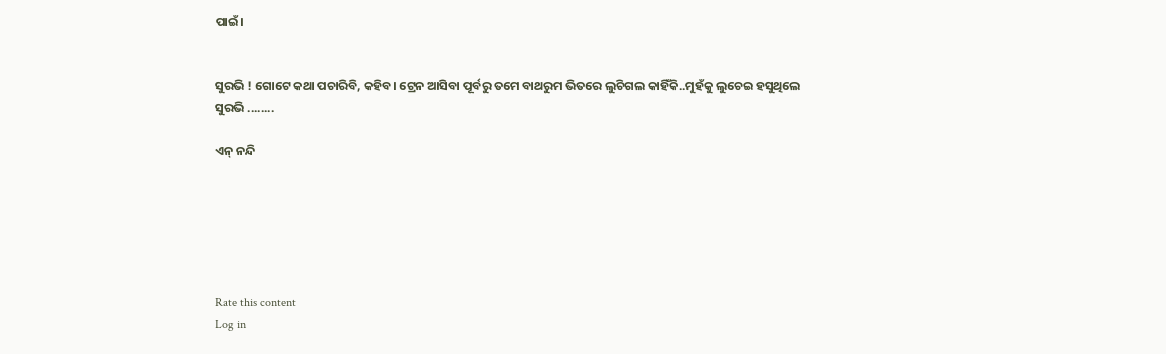ପାଇଁ।


ସୁରଭି ! ଗୋଟେ କଥା ପଚାରିବି, କହିବ। ଟ୍ରେନ ଆସିବା ପୂର୍ବରୁ ତମେ ବାଥରୁମ ଭିତରେ ଲୁଚିଗଲ କାହିଁକି..ମୁହଁକୁ ଲୁଚେଇ ହସୁଥିଲେ ସୁରଭି ........

ଏନ୍ ନନ୍ଦି






Rate this content
Log in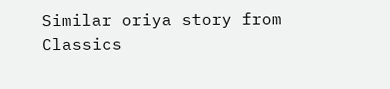Similar oriya story from Classics